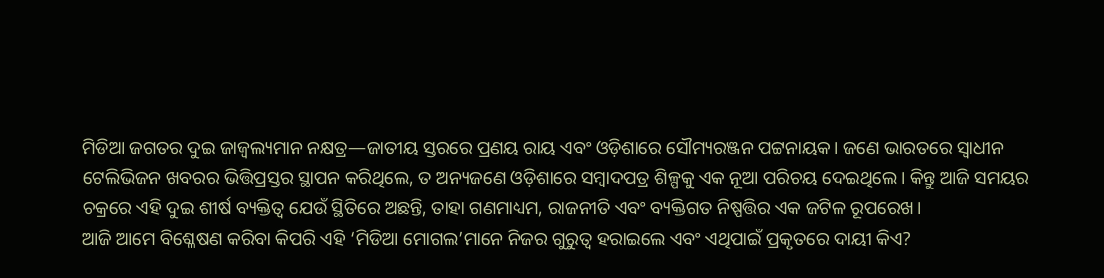ମିଡିଆ ଜଗତର ଦୁଇ ଜାଜ୍ୱଲ୍ୟମାନ ନକ୍ଷତ୍ର—ଜାତୀୟ ସ୍ତରରେ ପ୍ରଣୟ ରାୟ ଏବଂ ଓଡ଼ିଶାରେ ସୌମ୍ୟରଞ୍ଜନ ପଟ୍ଟନାୟକ। ଜଣେ ଭାରତରେ ସ୍ୱାଧୀନ ଟେଲିଭିଜନ ଖବରର ଭିତ୍ତିପ୍ରସ୍ତର ସ୍ଥାପନ କରିଥିଲେ, ତ ଅନ୍ୟଜଣେ ଓଡ଼ିଶାରେ ସମ୍ବାଦପତ୍ର ଶିଳ୍ପକୁ ଏକ ନୂଆ ପରିଚୟ ଦେଇଥିଲେ। କିନ୍ତୁ ଆଜି ସମୟର ଚକ୍ରରେ ଏହି ଦୁଇ ଶୀର୍ଷ ବ୍ୟକ୍ତିତ୍ୱ ଯେଉଁ ସ୍ଥିତିରେ ଅଛନ୍ତି, ତାହା ଗଣମାଧ୍ୟମ, ରାଜନୀତି ଏବଂ ବ୍ୟକ୍ତିଗତ ନିଷ୍ପତ୍ତିର ଏକ ଜଟିଳ ରୂପରେଖ।
ଆଜି ଆମେ ବିଶ୍ଳେଷଣ କରିବା କିପରି ଏହି ‘ମିଡିଆ ମୋଗଲ’ମାନେ ନିଜର ଗୁରୁତ୍ୱ ହରାଇଲେ ଏବଂ ଏଥିପାଇଁ ପ୍ରକୃତରେ ଦାୟୀ କିଏ?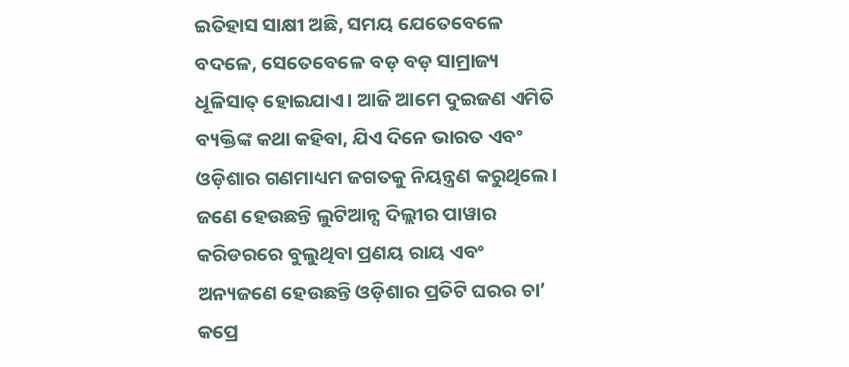ଇତିହାସ ସାକ୍ଷୀ ଅଛି, ସମୟ ଯେତେବେଳେ ବଦଳେ, ସେତେବେଳେ ବଡ଼ ବଡ଼ ସାମ୍ରାଜ୍ୟ ଧୂଳିସାତ୍ ହୋଇଯାଏ। ଆଜି ଆମେ ଦୁଇଜଣ ଏମିତି ବ୍ୟକ୍ତିଙ୍କ କଥା କହିବା, ଯିଏ ଦିନେ ଭାରତ ଏବଂ ଓଡ଼ିଶାର ଗଣମାଧ୍ୟମ ଜଗତକୁ ନିୟନ୍ତ୍ରଣ କରୁଥିଲେ। ଜଣେ ହେଉଛନ୍ତି ଲୁଟିଆନ୍ସ ଦିଲ୍ଲୀର ପାୱାର କରିଡରରେ ବୁଲୁଥିବା ପ୍ରଣୟ ରାୟ ଏବଂ ଅନ୍ୟଜଣେ ହେଉଛନ୍ତି ଓଡ଼ିଶାର ପ୍ରତିଟି ଘରର ଚା’ କପ୍ରେ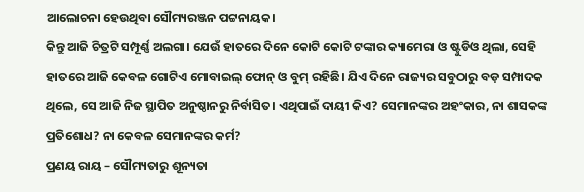ଆଲୋଚନା ହେଉଥିବା ସୌମ୍ୟରଞ୍ଜନ ପଟ୍ଟନାୟକ।
କିନ୍ତୁ ଆଜି ଚିତ୍ରଟି ସମ୍ପୂର୍ଣ୍ଣ ଅଲଗା। ଯେଉଁ ହାତରେ ଦିନେ କୋଟି କୋଟି ଟଙ୍କାର କ୍ୟାମେରା ଓ ଷ୍ଟୁଡିଓ ଥିଲା, ସେହି ହାତରେ ଆଜି କେବଳ ଗୋଟିଏ ମୋବାଇଲ୍ ଫୋନ୍ ଓ ବୁମ୍ ରହିଛି। ଯିଏ ଦିନେ ରାଜ୍ୟର ସବୁଠାରୁ ବଡ଼ ସମ୍ପାଦକ ଥିଲେ, ସେ ଆଜି ନିଜ ସ୍ଥାପିତ ଅନୁଷ୍ଠାନରୁ ନିର୍ବାସିତ। ଏଥିପାଇଁ ଦାୟୀ କିଏ? ସେମାନଙ୍କର ଅହଂକାର, ନା ଶାସକଙ୍କ ପ୍ରତିଶୋଧ? ନା କେବଳ ସେମାନଙ୍କର କର୍ମ?
ପ୍ରଣୟ ରାୟ – ସୌମ୍ୟତାରୁ ଶୂନ୍ୟତା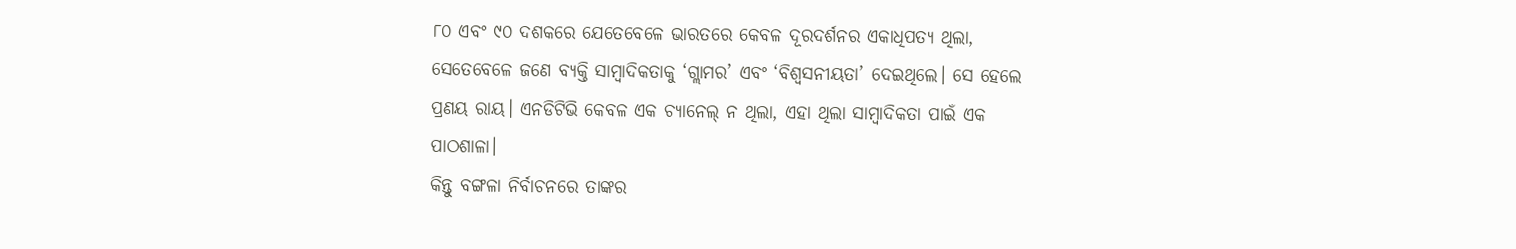୮୦ ଏବଂ ୯୦ ଦଶକରେ ଯେତେବେଳେ ଭାରତରେ କେବଳ ଦୂରଦର୍ଶନର ଏକାଧିପତ୍ୟ ଥିଲା, ସେତେବେଳେ ଜଣେ ବ୍ୟକ୍ତି ସାମ୍ବାଦିକତାକୁ ‘ଗ୍ଲାମର’ ଏବଂ ‘ବିଶ୍ୱସନୀୟତା’ ଦେଇଥିଲେ। ସେ ହେଲେ ପ୍ରଣୟ ରାୟ। ଏନଡିଟିଭି କେବଳ ଏକ ଚ୍ୟାନେଲ୍ ନ ଥିଲା, ଏହା ଥିଲା ସାମ୍ବାଦିକତା ପାଇଁ ଏକ ପାଠଶାଳା।
କିନ୍ତୁ ବଙ୍ଗଳା ନିର୍ବାଚନରେ ତାଙ୍କର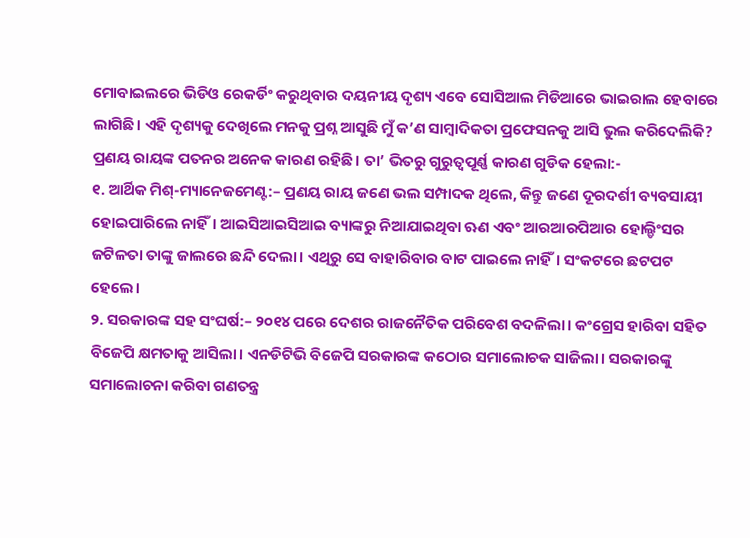ମୋବାଇଲରେ ଭିଡିଓ ରେକର୍ଡିଂ କରୁଥିବାର ଦୟନୀୟ ଦୃଶ୍ୟ ଏବେ ସୋସିଆଲ ମିଡିଆରେ ଭାଇରାଲ ହେବାରେ ଲାଗିଛି। ଏହି ଦୃଶ୍ୟକୁ ଦେଖିଲେ ମନକୁ ପ୍ରଶ୍ନ ଆସୁଛି ମୁଁ କ’ଣ ସାମ୍ବାଦିକତା ପ୍ରଫେସନକୁ ଆସି ଭୁଲ କରିଦେଲିକି?
ପ୍ରଣୟ ରାୟଙ୍କ ପତନର ଅନେକ କାରଣ ରହିଛି। ତା’ ଭିତରୁ ଗୁରୁତ୍ୱପୂର୍ଣ୍ଣ କାରଣ ଗୁଡିକ ହେଲା:-
୧. ଆର୍ଥିକ ମିଶ୍-ମ୍ୟାନେଜମେଣ୍ଟ:– ପ୍ରଣୟ ରାୟ ଜଣେ ଭଲ ସମ୍ପାଦକ ଥିଲେ, କିନ୍ତୁ ଜଣେ ଦୂରଦର୍ଶୀ ବ୍ୟବସାୟୀ ହୋଇପାରିଲେ ନାହିଁ। ଆଇସିଆଇସିଆଇ ବ୍ୟାଙ୍କରୁ ନିଆଯାଇଥିବା ଋଣ ଏବଂ ଆରଆରପିଆର ହୋଲ୍ଡିଂସର ଜଟିଳତା ତାଙ୍କୁ ଜାଲରେ ଛନ୍ଦି ଦେଲା। ଏଥିରୁ ସେ ବାହାରିବାର ବାଟ ପାଇଲେ ନାହିଁ। ସଂକଟରେ ଛଟପଟ ହେଲେ।
୨. ସରକାରଙ୍କ ସହ ସଂଘର୍ଷ:– ୨୦୧୪ ପରେ ଦେଶର ରାଜନୈତିକ ପରିବେଶ ବଦଳିଲା। କଂଗ୍ରେସ ହାରିବା ସହିତ ବିଜେପି କ୍ଷମତାକୁ ଆସିଲା। ଏନଡିଟିଭି ବିଜେପି ସରକାରଙ୍କ କଠୋର ସମାଲୋଚକ ସାଜିଲା। ସରକାରଙ୍କୁ ସମାଲୋଚନା କରିବା ଗଣତନ୍ତ୍ର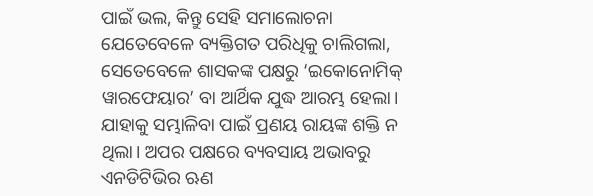ପାଇଁ ଭଲ, କିନ୍ତୁ ସେହି ସମାଲୋଚନା ଯେତେବେଳେ ବ୍ୟକ୍ତିଗତ ପରିଧିକୁ ଚାଲିଗଲା, ସେତେବେଳେ ଶାସକଙ୍କ ପକ୍ଷରୁ ‘ଇକୋନୋମିକ୍ ୱାରଫେୟାର’ ବା ଆର୍ଥିକ ଯୁଦ୍ଧ ଆରମ୍ଭ ହେଲା। ଯାହାକୁ ସମ୍ଭାଳିବା ପାଇଁ ପ୍ରଣୟ ରାୟଙ୍କ ଶକ୍ତି ନ ଥିଲା। ଅପର ପକ୍ଷରେ ବ୍ୟବସାୟ ଅଭାବରୁ ଏନଡିଟିଭିର ଋଣ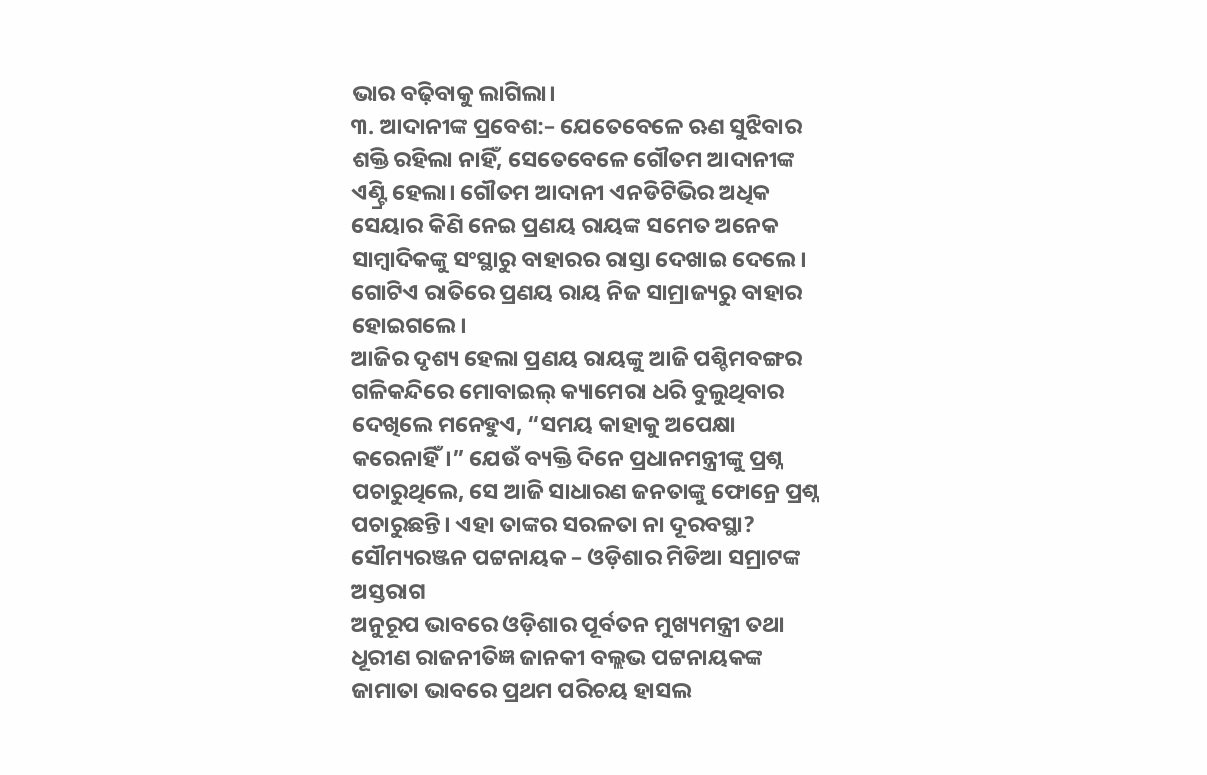ଭାର ବଢ଼ିବାକୁ ଲାଗିଲା।
୩. ଆଦାନୀଙ୍କ ପ୍ରବେଶ:– ଯେତେବେଳେ ଋଣ ସୁଝିବାର ଶକ୍ତି ରହିଲା ନାହିଁ, ସେତେବେଳେ ଗୌତମ ଆଦାନୀଙ୍କ ଏଣ୍ଟ୍ରି ହେଲା। ଗୌତମ ଆଦାନୀ ଏନଡିଟିଭିର ଅଧିକ ସେୟାର କିଣି ନେଇ ପ୍ରଣୟ ରାୟଙ୍କ ସମେତ ଅନେକ ସାମ୍ବାଦିକଙ୍କୁ ସଂସ୍ଥାରୁ ବାହାରର ରାସ୍ତା ଦେଖାଇ ଦେଲେ। ଗୋଟିଏ ରାତିରେ ପ୍ରଣୟ ରାୟ ନିଜ ସାମ୍ରାଜ୍ୟରୁ ବାହାର ହୋଇଗଲେ।
ଆଜିର ଦୃଶ୍ୟ ହେଲା ପ୍ରଣୟ ରାୟଙ୍କୁ ଆଜି ପଶ୍ଚିମବଙ୍ଗର ଗଳିକନ୍ଦିରେ ମୋବାଇଲ୍ କ୍ୟାମେରା ଧରି ବୁଲୁଥିବାର ଦେଖିଲେ ମନେହୁଏ, “ସମୟ କାହାକୁ ଅପେକ୍ଷା କରେନାହିଁ।” ଯେଉଁ ବ୍ୟକ୍ତି ଦିନେ ପ୍ରଧାନମନ୍ତ୍ରୀଙ୍କୁ ପ୍ରଶ୍ନ ପଚାରୁଥିଲେ, ସେ ଆଜି ସାଧାରଣ ଜନତାଙ୍କୁ ଫୋନ୍ରେ ପ୍ରଶ୍ନ ପଚାରୁଛନ୍ତି। ଏହା ତାଙ୍କର ସରଳତା ନା ଦୂରବସ୍ଥା?
ସୌମ୍ୟରଞ୍ଜନ ପଟ୍ଟନାୟକ – ଓଡ଼ିଶାର ମିଡିଆ ସମ୍ରାଟଙ୍କ ଅସ୍ତରାଗ
ଅନୁରୂପ ଭାବରେ ଓଡ଼ିଶାର ପୂର୍ବତନ ମୁଖ୍ୟମନ୍ତ୍ରୀ ତଥା ଧୂରୀଣ ରାଜନୀତିଜ୍ଞ ଜାନକୀ ବଲ୍ଲଭ ପଟ୍ଟନାୟକଙ୍କ ଜାମାତା ଭାବରେ ପ୍ରଥମ ପରିଚୟ ହାସଲ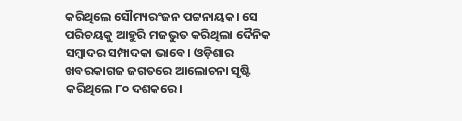କରିଥିଲେ ସୌମ୍ୟରଂଜନ ପଟ୍ଟନାୟକ। ସେ ପରିଚୟକୁ ଆହୁରି ମଜଭୁତ କରିଥିଲା ଦୈନିକ ସମ୍ବାଦର ସମ୍ପାଦକା ଭାବେ। ଓଡ଼ିଶାର ଖବରକାଗଜ ଜଗତରେ ଆଲୋଚନା ସୃଷ୍ଟି କରିଥିଲେ ୮୦ ଦଶକରେ।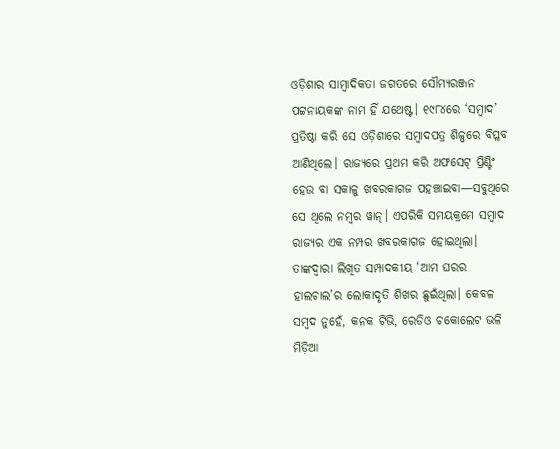ଓଡ଼ିଶାର ସାମ୍ବାଦିକତା ଜଗତରେ ସୌମ୍ୟରଞ୍ଜନ ପଟ୍ଟନାୟକଙ୍କ ନାମ ହିଁ ଯଥେଷ୍ଟ। ୧୯୮୪ରେ ‘ସମ୍ବାଦ’ ପ୍ରତିଷ୍ଠା କରି ସେ ଓଡ଼ିଶାରେ ସମ୍ବାଦପତ୍ର ଶିଳ୍ପରେ ବିପ୍ଳବ ଆଣିଥିଲେ। ରାଜ୍ୟରେ ପ୍ରଥମ କରି ଅଫସେଟ୍ ପ୍ରିଣ୍ଟିଂ ହେଉ ବା ସକାଳୁ ଖବରକାଗଜ ପହଞ୍ଚାଇବା—ସବୁଥିରେ ସେ ଥିଲେ ନମ୍ବର ୱାନ୍। ଏପରିକି ସମୟକ୍ରମେ ସମ୍ବାଦ ରାଜ୍ୟର ଏକ ନମ୍ପର ଖବରକାଗଜ ହୋଇଥିଲା। ତାଙ୍କଦ୍ୱାରା ଲିଖିତ ସମ୍ପାଦକୀୟ ‘ଆମ ଘରର ହାଲଚାଲ’ର ଲୋକାଦୃତି ଶିଖର ଛୁଇଁଥିଲା। କେବଳ ସମ୍ବଦ ନୁହେଁ, କନକ ଟିଭି, ରେଡିଓ ଚକୋଲେଟ ଭଳି ମିଡ଼ିଆ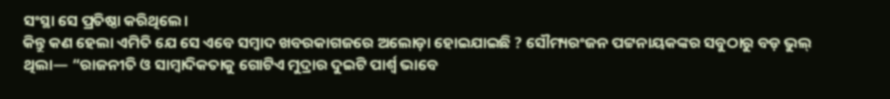ସଂସ୍ଥା ସେ ପ୍ରତିଷ୍ଠା କରିଥିଲେ।
କିନ୍ତୁ କଣ ହେଲା ଏମିତି ଯେ ସେ ଏବେ ସମ୍ବାଦ ଖବରକାଗଜରେ ଅଲୋଡ଼ା ହୋଇଯାଇଛି ? ସୌମ୍ୟରଂଜନ ପଟ୍ଟନାୟକଙ୍କର ସବୁଠାରୁ ବଡ଼ ଭୁଲ୍ ଥିଲା— “ରାଜନୀତି ଓ ସାମ୍ବାଦିକତାକୁ ଗୋଟିଏ ମୁଦ୍ରାର ଦୁଇଟି ପାର୍ଶ୍ୱ ଭାବେ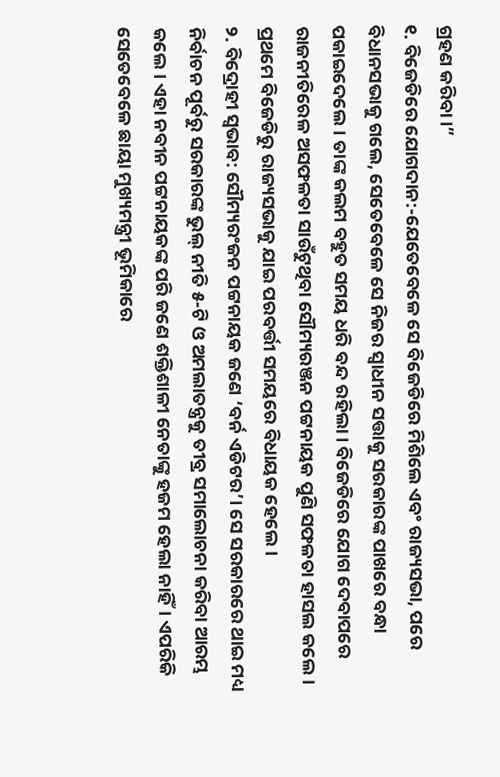ଗ୍ରହଣ କରିବା।”
୧. ବିଜେଡିରେ ଯୋଗଦାନ:-ଯେତେବେଳେ ସେ ବିଜେଡିରେ ମିଶିଲେ ଏବଂ ରାଜ୍ୟସଭା, ପରେ ବିଧାନସଭାକୁ ଗଲେ, ସେତେବେଳେ ସେ ନିଜର ସ୍ୱାଧୀନ ସତ୍ତାକୁ ସରକାରଙ୍କ ପାଖରେ ବନ୍ଧା ପକାଇଦେଲେ। ତାଙ୍କ କଲମ ବହୁତ ସମୟ ଧରି ବନ୍ଦ ରହିଲା। ବିଜେଡିରେ ଯୋଗ ଦେବାପରେ ରାଜନୀତିରେଳ ଅସଫଳତା ସାଉଁଟୁଥିବା ସୌମ୍ୟରଞ୍ଜନ ପଟ୍ଟନାୟକ ପୁଣି ସଫଳତା ହାସଲ କଲେ। ପ୍ରଥମେ ବିଜେଡିରୁ ରାଜ୍ୟସଭାକୁ ଯାଇ ପରବର୍ତ୍ତୀ ସମୟରେ ବିଧାୟକ ହେଲେ।
୨. ବିଦ୍ରୋହୀ ସ୍ୱଭାବ: ସୌମ୍ୟରଂଜନ ପଟ୍ଟନାୟକ ଜଣେ ‘ବର୍ନ ଏଡିଟର’। ସେ ସରକାରରେ ଥାଇ ମଧ୍ୟ ନିର୍ବାଚନ ପୂର୍ବରୁ ସରକାରଙ୍କ ଭୁଲ୍ ନୀତି ୫-ଟି ଓ ଅମଲାତନ୍ତ୍ରକୁ ତୀବ୍ର ସମାଲୋଚନା କରିବା ଆରମ୍ଭ କଲେ। ଏହା ନବୀନ ପଟ୍ଟନାୟକଙ୍କ ପରି ଜଣେ ଶକ୍ତିଶାଳୀ ନେତାଙ୍କୁ ହଜମ ହେଲା ନାହିଁ। ଏପରିକି ସେତେବେଳେ ଛାୟା ମୁଖ୍ୟମନ୍ତ୍ରୀ ଭୂମିକାରେ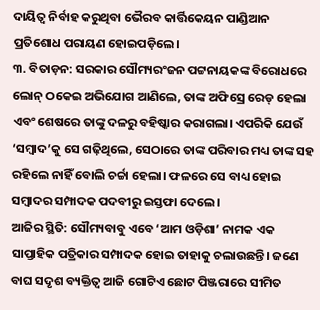ଦାୟିତ୍ୱ ନିର୍ବାହ କରୁଥିବା ଭୈରବ କାର୍ତ୍ତିକେୟନ ପାଣ୍ଡିଆନ ପ୍ରତିଶୋଧ ପରାୟଣ ହୋଇପଡ଼ିଲେ।
୩. ବିତାଡ଼ନ: ସରକାର ସୌମ୍ୟରଂଜନ ପଟ୍ଟନାୟକଙ୍କ ବିରୋଧରେ ଲୋନ୍ ଠକେଇ ଅଭିଯୋଗ ଆଣିଲେ, ତାଙ୍କ ଅଫିସ୍ରେ ରେଡ୍ ହେଲା ଏବଂ ଶେଷରେ ତାଙ୍କୁ ଦଳରୁ ବହିଷ୍କାର କରାଗଲା। ଏପରିକି ଯେଉଁ ‘ସମ୍ବାଦ’କୁ ସେ ଗଢ଼ିଥିଲେ, ସେଠାରେ ତାଙ୍କ ପରିବାର ମଧ୍ୟ ତାଙ୍କ ସହ ରହିଲେ ନାହିଁ ବୋଲି ଚର୍ଚ୍ଚା ହେଲା। ଫଳରେ ସେ ବାଧ୍ୟ ହୋଇ ସମ୍ବାଦର ସମ୍ପାଦକ ପଦବୀରୁ ଇସ୍ତଫା ଦେଲେ।
ଆଜିର ସ୍ଥିତି: ସୌମ୍ୟବାବୁ ଏବେ ‘ଆମ ଓଡ଼ିଶା’ ନାମକ ଏକ ସାପ୍ତାହିକ ପତ୍ରିକାର ସମ୍ପାଦକ ହୋଇ ତାହାକୁ ଚଲାଉଛନ୍ତି। ଜଣେ ବାଘ ସଦୃଶ ବ୍ୟକ୍ତିତ୍ୱ ଆଜି ଗୋଟିଏ ଛୋଟ ପିଞ୍ଜରାରେ ସୀମିତ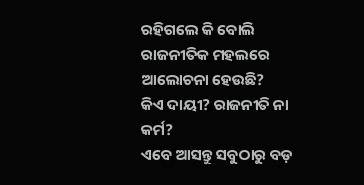ରହିଗଲେ କି ବୋଲି ରାଜନୀତିକ ମହଲରେ ଆଲୋଚନା ହେଉଛି?
କିଏ ଦାୟୀ? ରାଜନୀତି ନା କର୍ମ?
ଏବେ ଆସନ୍ତୁ ସବୁଠାରୁ ବଡ଼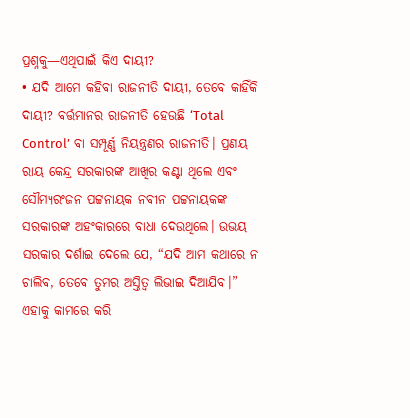ପ୍ରଶ୍ନକୁ—ଏଥିପାଇଁ କିଏ ଦାୟୀ?
• ଯଦି ଆମେ କହିବା ରାଜନୀତି ଦାୟୀ, ତେବେ କାହିଁକି ଦାୟୀ? ବର୍ତ୍ତମାନର ରାଜନୀତି ହେଉଛି ‘Total Control’ ବା ସମ୍ପୂର୍ଣ୍ଣ ନିୟନ୍ତ୍ରଣର ରାଜନୀତି। ପ୍ରଣୟ ରାୟ କେନ୍ଦ୍ର ସରକାରଙ୍କ ଆଖିର କଣ୍ଟା ଥିଲେ ଏବଂ ସୌମ୍ୟରଂଜନ ପଟ୍ଟନାୟକ ନବୀନ ପଟ୍ଟନାୟକଙ୍କ ସରକାରଙ୍କ ଅହଂକାରରେ ବାଧା ଦେଉଥିଲେ। ଉଭୟ ସରକାର ଦର୍ଶାଇ ଦେଲେ ଯେ, “ଯଦି ଆମ କଥାରେ ନ ଚାଲିବ, ତେବେ ତୁମର ଅସ୍ତିତ୍ୱ ଲିଭାଇ ଦିଆଯିବ।” ଏହାକୁ କାମରେ କରି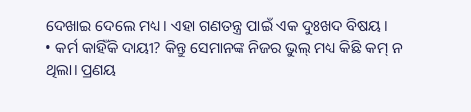ଦେଖାଇ ଦେଲେ ମଧ୍ୟ। ଏହା ଗଣତନ୍ତ୍ର ପାଇଁ ଏକ ଦୁଃଖଦ ବିଷୟ।
• କର୍ମ କାହିଁକି ଦାୟୀ? କିନ୍ତୁ ସେମାନଙ୍କ ନିଜର ଭୁଲ୍ ମଧ୍ୟ କିଛି କମ୍ ନ ଥିଲା। ପ୍ରଣୟ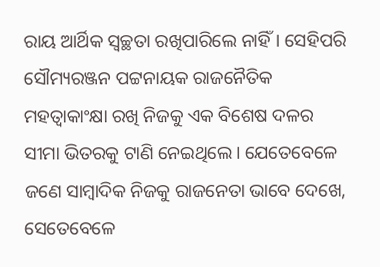ରାୟ ଆର୍ଥିକ ସ୍ୱଚ୍ଛତା ରଖିପାରିଲେ ନାହିଁ। ସେହିପରି ସୌମ୍ୟରଞ୍ଜନ ପଟ୍ଟନାୟକ ରାଜନୈତିକ ମହତ୍ୱାକାଂକ୍ଷା ରଖି ନିଜକୁ ଏକ ବିଶେଷ ଦଳର ସୀମା ଭିତରକୁ ଟାଣି ନେଇଥିଲେ। ଯେତେବେଳେ ଜଣେ ସାମ୍ବାଦିକ ନିଜକୁ ରାଜନେତା ଭାବେ ଦେଖେ, ସେତେବେଳେ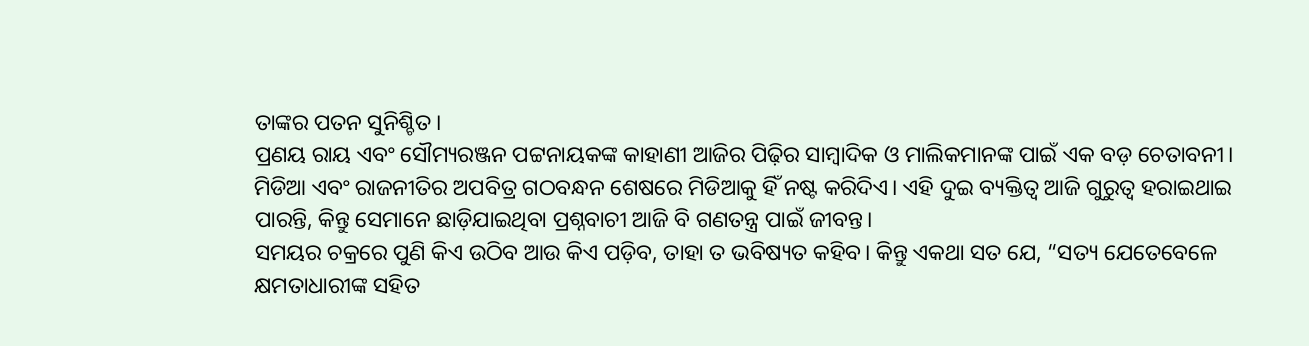ତାଙ୍କର ପତନ ସୁନିଶ୍ଚିତ।
ପ୍ରଣୟ ରାୟ ଏବଂ ସୌମ୍ୟରଞ୍ଜନ ପଟ୍ଟନାୟକଙ୍କ କାହାଣୀ ଆଜିର ପିଢ଼ିର ସାମ୍ବାଦିକ ଓ ମାଲିକମାନଙ୍କ ପାଇଁ ଏକ ବଡ଼ ଚେତାବନୀ। ମିଡିଆ ଏବଂ ରାଜନୀତିର ଅପବିତ୍ର ଗଠବନ୍ଧନ ଶେଷରେ ମିଡିଆକୁ ହିଁ ନଷ୍ଟ କରିଦିଏ। ଏହି ଦୁଇ ବ୍ୟକ୍ତିତ୍ୱ ଆଜି ଗୁରୁତ୍ୱ ହରାଇଥାଇ ପାରନ୍ତି, କିନ୍ତୁ ସେମାନେ ଛାଡ଼ିଯାଇଥିବା ପ୍ରଶ୍ନବାଚୀ ଆଜି ବି ଗଣତନ୍ତ୍ର ପାଇଁ ଜୀବନ୍ତ।
ସମୟର ଚକ୍ରରେ ପୁଣି କିଏ ଉଠିବ ଆଉ କିଏ ପଡ଼ିବ, ତାହା ତ ଭବିଷ୍ୟତ କହିବ। କିନ୍ତୁ ଏକଥା ସତ ଯେ, “ସତ୍ୟ ଯେତେବେଳେ କ୍ଷମତାଧାରୀଙ୍କ ସହିତ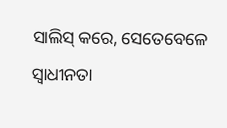ସାଲିସ୍ କରେ, ସେତେବେଳେ ସ୍ୱାଧୀନତା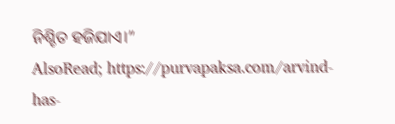ନିଶ୍ଚିତ ହଜିଯାଏ।”
AlsoRead; https://purvapaksa.com/arvind-has-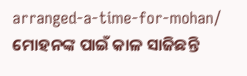arranged-a-time-for-mohan/
ମୋହନଙ୍କ ପାଇଁ କାଳ ସାଜିଛନ୍ତି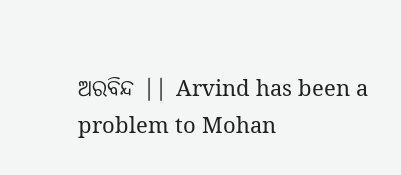ଅରବିନ୍ଦ || Arvind has been a problem to Mohan